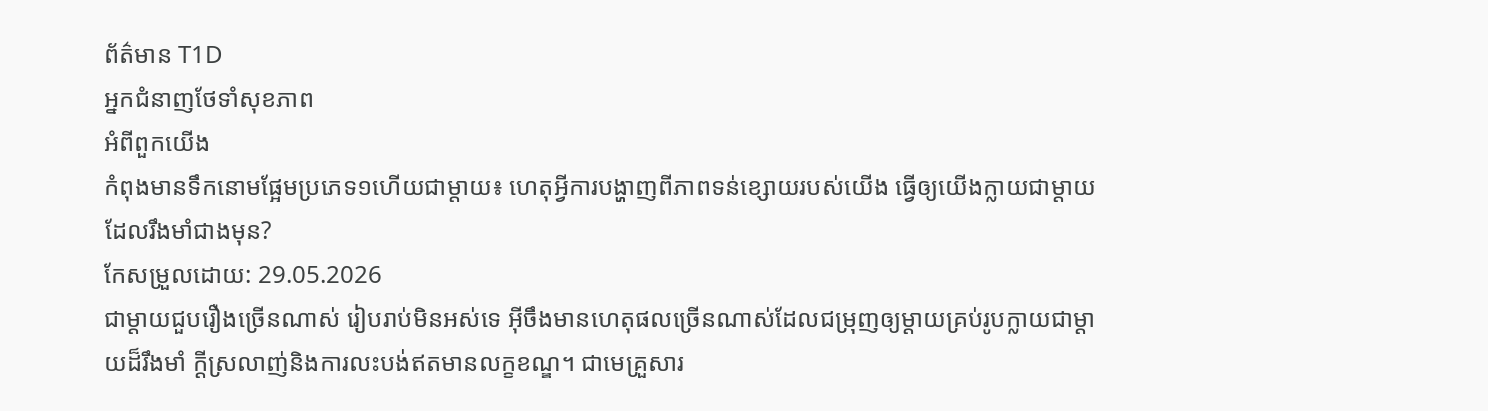ព័ត៌មាន T1D
អ្នកជំនាញថែទាំសុខភាព
អំពីពួកយើង
កំពុងមានទឹកនោមផ្អែមប្រភេទ១ហើយជាម្តាយ៖ ហេតុអ្វីការបង្ហាញពីភាពទន់ខ្សោយរបស់យើង ធ្វើឲ្យយើងក្លាយជាម្តាយដែលរឹងមាំជាងមុន?
កែសម្រួលដោយ: 29.05.2026
ជាម្ដាយជួបរឿងច្រើនណាស់ រៀបរាប់មិនអស់ទេ អ៊ីចឹងមានហេតុផលច្រើនណាស់ដែលជម្រុញឲ្យម្ដាយគ្រប់រូបក្លាយជាម្ដាយដ៏រឹងមាំ ក្ដីស្រលាញ់និងការលះបង់ឥតមានលក្ខខណ្ឌ។ ជាមេគ្រួសារ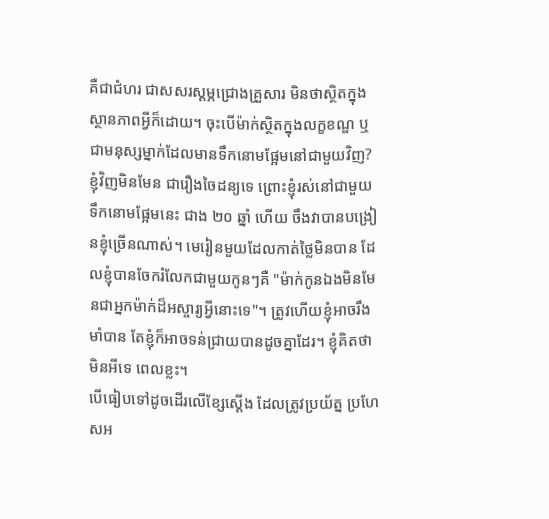គឺជាជំហរ ជាសសរស្ដម្ភជ្រោងគ្រួសារ មិនថាស្ថិតក្នុងស្ថានភាពអ្វីក៏ដោយ។ ចុះបើម៉ាក់ស្ថិតក្នុងលក្ខខណ្ឌ ឬជាមនុស្សម្នាក់ដែលមានទឹកនោមផ្អែមនៅជាមួយវិញ?
ខ្ញុំវិញមិនមែន ជារឿងចៃដន្យទេ ព្រោះខ្ញុំរស់នៅជាមួយទឹកនោមផ្អែមនេះ ជាង ២០ ឆ្នាំ ហើយ ចឹងវាបានបង្រៀនខ្ញុំច្រើនណាស់។ មេរៀនមួយដែលកាត់ថ្លៃមិនបាន ដែលខ្ញុំបានចែករំលែកជាមួយកូនៗគឺ "ម៉ាក់កូនឯងមិនមែនជាអ្នកម៉ាក់ដ៏អស្ចារ្យអ្វីនោះទេ"។ ត្រូវហើយខ្ញុំអាចរឹងមាំបាន តែខ្ញុំក៏អាចទន់ជ្រាយបានដូចគ្នាដែរ។ ខ្ញុំគិតថាមិនអីទេ ពេលខ្លះ។
បើធៀបទៅដូចដើរលើខ្សែស្តើង ដែលត្រូវប្រយ័ត្ន ប្រហែសអ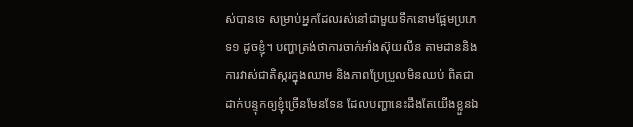ស់បានទេ សម្រាប់អ្នកដែលរស់នៅជាមួយទឹកនោមផ្អែមប្រភេទ១ ដូចខ្ញុំ។ បញ្ហាត្រង់ថាការចាក់អាំងស៊ុយលីន តាមដាននិងការវាស់ជាតិស្ករក្នុងឈាម និងភាពប្រែប្រួលមិនឈប់ ពិតជាដាក់បន្ទុកឲ្យខ្ញុំច្រើនមែនទែន ដែលបញ្ហានេះដឹងតែយើងខ្លួនឯ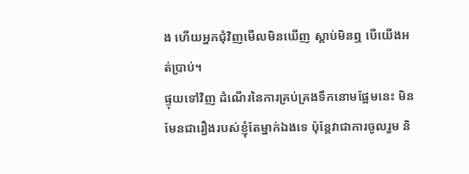ង ហើយអ្នកជុំវិញមើលមិនឃើញ ស្ដាប់មិនឮ បើយើងអត់ប្រាប់។
ផ្ទុយទៅវិញ ដំណើរនៃការគ្រប់គ្រងទឹកនោមផ្អែមនេះ មិនមែនជារឿងរបស់ខ្ញុំតែម្នាក់ឯងទេ ប៉ុន្តែវាជាការចូលរួម និ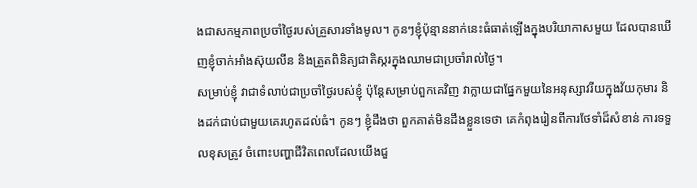ងជាសកម្មភាពប្រចាំថ្ងៃរបស់គ្រួសារទាំងមូល។ កូនៗខ្ញុំប៉ុន្មាននាក់នេះធំធាត់ឡើងក្នុងបរិយាកាសមួយ ដែលបានឃើញខ្ញុំចាក់អាំងស៊ុយលីន និងត្រួតពិនិត្យជាតិស្ករក្នុងឈាមជាប្រចាំរាល់ថ្ងៃ។
សម្រាប់ខ្ញុំ វាជាទំលាប់ជាប្រចាំថ្ងៃរបស់ខ្ញុំ ប៉ុន្តែសម្រាប់ពួកគេវិញ វាក្លាយជាផ្នែកមួយនៃអនុស្សាវរីយក្នុងវ័យកុមារ និងដក់ជាប់ជាមួយគេរហូតដល់ធំ។ កូនៗ ខ្ញុំដឹងថា ពួកគាត់មិនដឹងខ្លួនទេថា គេកំពុងរៀនពីការថែទាំដ៏សំខាន់ ការទទួលខុសត្រូវ ចំពោះបញ្ហាជីវិតពេលដែលយើងជួ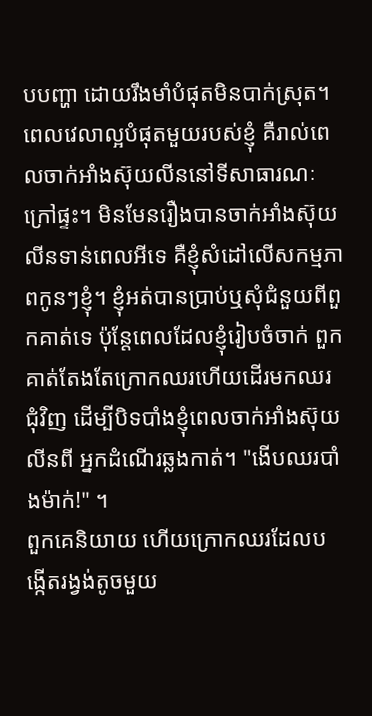បបញ្ហា ដោយរឹងមាំបំផុតមិនបាក់ស្រុត។
ពេលវេលាល្អបំផុតមួយរបស់ខ្ញុំ គឺរាល់ពេលចាក់អាំងស៊ុយលីននៅទីសាធារណៈក្រៅផ្ទះ។ មិនមែនរឿងបានចាក់អាំងស៊ុយលីនទាន់ពេលអីទេ គឺខ្ញុំសំដៅលើសកម្មភាពកូនៗខ្ញុំ។ ខ្ញុំអត់បានប្រាប់ឬសុំជំនួយពីពួកគាត់ទេ ប៉ុន្តែពេលដែលខ្ញុំរៀបចំចាក់ ពួកគាត់តែងតែក្រោកឈរហើយដើរមកឈរជុំវិញ ដើម្បីបិទបាំងខ្ញុំពេលចាក់អាំងស៊ុយលីនពី អ្នកដំណើរឆ្លងកាត់។ "ងើបឈរបាំងម៉ាក់!" ។
ពួកគេនិយាយ ហើយក្រោកឈរដែលបង្កើតរង្វង់តូចមួយ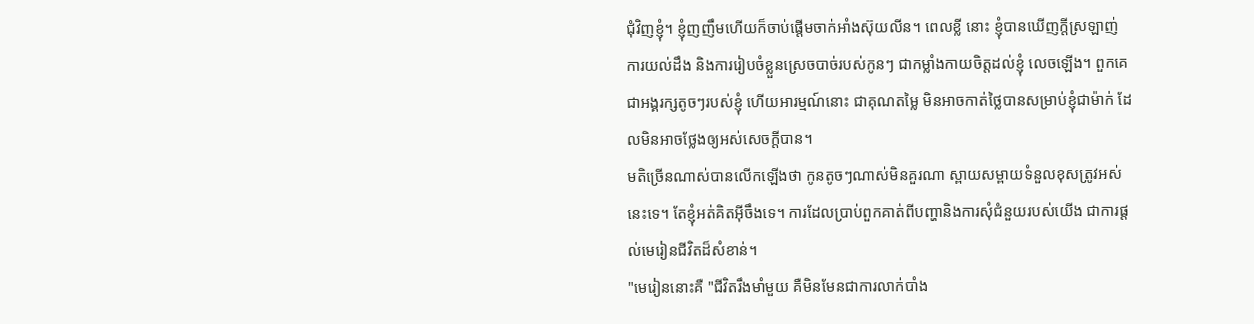ជុំវិញខ្ញុំ។ ខ្ញុំញញឹមហើយក៏ចាប់ផ្ដើមចាក់អាំងស៊ុយលីន។ ពេលខ្លី នោះ ខ្ញុំបានឃើញក្តីស្រឡាញ់ ការយល់ដឹង និងការរៀបចំខ្លួនស្រេចបាច់របស់កូនៗ ជាកម្លាំងកាយចិត្តដល់ខ្ញុំ លេចឡើង។ ពួកគេជាអង្គរក្សតូចៗរបស់ខ្ញុំ ហើយអារម្មណ៍នោះ ជាគុណតម្លៃ មិនអាចកាត់ថ្លៃបានសម្រាប់ខ្ញុំជាម៉ាក់ ដែលមិនអាចថ្លែងឲ្យអស់សេចក្ដីបាន។
មតិច្រើនណាស់បានលើកឡើងថា កូនតូចៗណាស់មិនគួរណា ស្ពាយសម្ពាយទំនួលខុសត្រូវអស់នេះទេ។ តែខ្ញុំអត់គិតអ៊ីចឹងទេ។ ការដែលប្រាប់ពួកគាត់ពីបញ្ហានិងការសុំជំនួយរបស់យើង ជាការផ្ដល់មេរៀនជីវិតដ៏សំខាន់។
"មេរៀននោះគឺ "ជីវិតរឹងមាំមួយ គឺមិនមែនជាការលាក់បាំង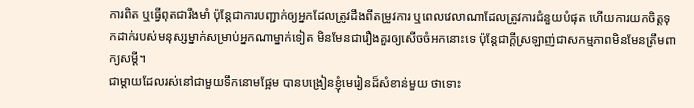ការពិត ឬធ្វើពុតជារឹងមាំ ប៉ុន្តែជាការបញ្ជាក់ឲ្យអ្នកដែលត្រូវដឹងពីតម្រូវការ ឬពេលវេលាណាដែលត្រូវការជំនួយបំផុត ហើយការយកចិត្តទុកដាក់របស់មនុស្សម្នាក់សម្រាប់អ្នកណាម្នាក់ទៀត មិនមែនជារឿងគួរឲ្យសើចចំអកនោះទេ ប៉ុន្តែជាក្ដីស្រឡាញ់ជាសកម្មភាពមិនមែនត្រឹមពាក្យសម្ដី។
ជាម្តាយដែលរស់នៅជាមួយទឹកនោមផ្អែម បានបង្រៀនខ្ញុំមេរៀនដ៏សំខាន់មួយ ថាទោះ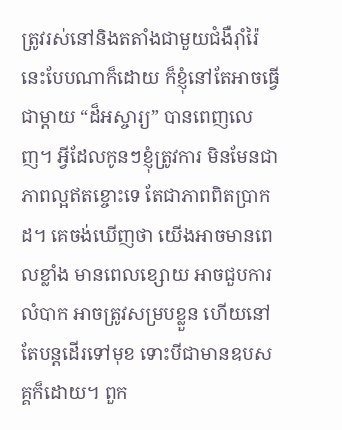ត្រូវរស់នៅនិងតតាំងជាមួយជំងឺរ៉ាំរ៉ៃនេះបែបណាក៏ដោយ ក៏ខ្ញុំនៅតែអាចធ្វើជាម្តាយ “ដ៏អស្ចារ្យ” បានពេញលេញ។ អ្វីដែលកូនៗខ្ញុំត្រូវការ មិនមែនជាភាពល្អឥតខ្ចោះទេ តែជាភាពពិតប្រាកដ។ គេចង់ឃើញថា យើងអាចមានពេលខ្លាំង មានពេលខ្សោយ អាចជួបការលំបាក អាចត្រូវសម្របខ្លួន ហើយនៅតែបន្តដើរទៅមុខ ទោះបីជាមានឧបសគ្គក៏ដោយ។ ពួក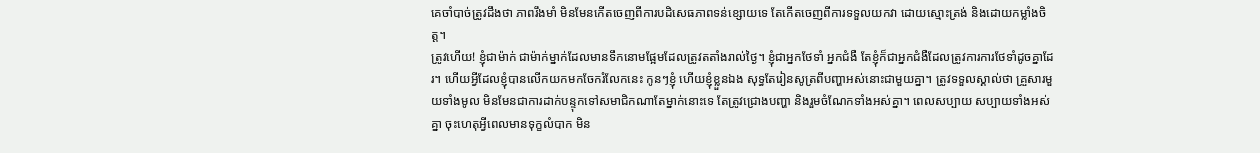គេចាំបាច់ត្រូវដឹងថា ភាពរឹងមាំ មិនមែនកើតចេញពីការបដិសេធភាពទន់ខ្សោយទេ តែកើតចេញពីការទទួលយកវា ដោយស្មោះត្រង់ និងដោយកម្លាំងចិត្ត។
ត្រូវហើយ! ខ្ញុំជាម៉ាក់ ជាម៉ាក់ម្នាក់ដែលមានទឹកនោមផ្អែមដែលត្រូវតតាំងរាល់ថ្ងៃ។ ខ្ញុំជាអ្នកថែទាំ អ្នកជំងឺ តែខ្ញុំក៏ជាអ្នកជំងឺដែលត្រូវការការថែទាំដូចគ្នាដែរ។ ហើយអ្វីដែលខ្ញុំបានលើកយកមកចែករំលែកនេះ កូនៗខ្ញុំ ហើយខ្ញុំខ្លួនឯង សុទ្ធតែរៀនសូត្រពីបញ្ហាអស់នោះជាមួយគ្នា។ ត្រូវទទួលស្គាល់ថា គ្រួសារមួយទាំងមូល មិនមែនជាការដាក់បន្ទុកទៅសមាជិកណាតែម្នាក់នោះទេ តែត្រូវជ្រោងបញ្ហា និងរួមចំណែកទាំងអស់គ្នា។ ពេលសប្បាយ សប្បាយទាំងអស់គ្នា ចុះហេតុអ្វីពេលមានទុក្ខលំបាក មិន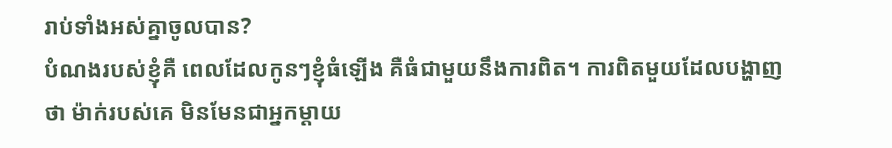រាប់ទាំងអស់គ្នាចូលបាន?
បំណងរបស់ខ្ញុំគឺ ពេលដែលកូនៗខ្ញុំធំឡើង គឺធំជាមួយនឹងការពិត។ ការពិតមួយដែលបង្ហាញថា ម៉ាក់របស់គេ មិនមែនជាអ្នកម្ដាយ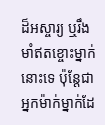ដ៏អស្ចារ្យ ឬរឹងមាំឥតខ្ចោះម្នាក់នោះទេ ប៉ុន្តែជាអ្នកម៉ាក់ម្នាក់ដែ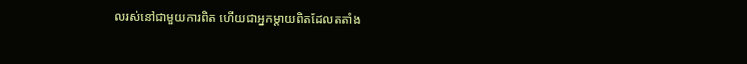លរស់នៅជាមួយការពិត ហើយជាអ្នកម្ដាយពិតដែលតតាំង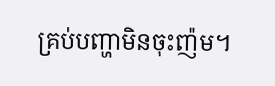គ្រប់បញ្ហាមិនចុះញ៉ម។